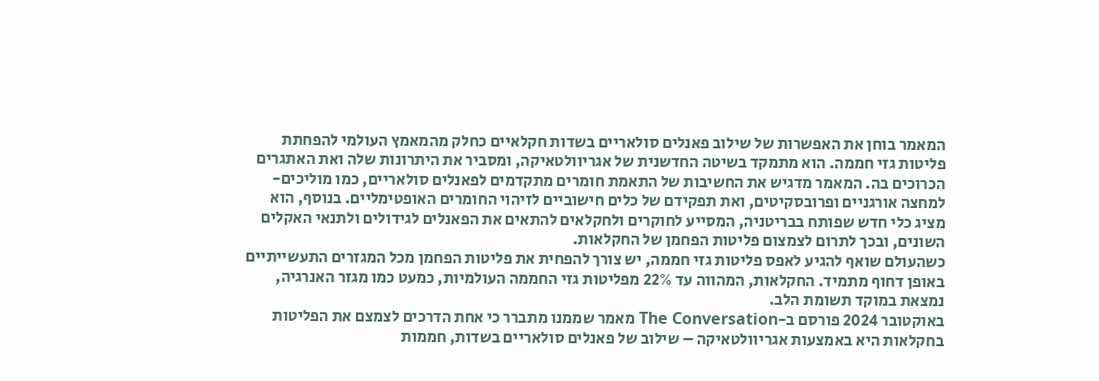המאמר בוחן את האפשרות של שילוב פאנלים סולאריים בשדות חקלאיים כחלק מהמאמץ העולמי להפחתת פליטות גזי חממה. הוא מתמקד בשיטה החדשנית של אגריוולטאיקה, ומסביר את היתרונות שלה ואת האתגרים הכרוכים בה. המאמר מדגיש את החשיבות של התאמת חומרים מתקדמים לפאנלים סולאריים, כמו מוליכים-למחצה אורגניים ופרובסקיטים, ואת תפקידם של כלים חישוביים לזיהוי החומרים האופטימליים. בנוסף, הוא מציג כלי חדש שפותח בבריטניה, המסייע לחוקרים ולחקלאים להתאים את הפאנלים לגידולים ולתנאי האקלים השונים, ובכך לתרום לצמצום פליטות הפחמן של החקלאות.
כשהעולם שואף להגיע לאפס פליטות גזי חממה, יש צורך להפחית את פליטות הפחמן מכל המגזרים התעשייתיים באופן דחוף מתמיד. החקלאות, המהווה עד 22% מפליטות גזי החממה העולמיות, כמעט כמו מגזר האנרגיה, נמצאת במוקד תשומת הלב.
באוקטובר 2024 פורסם ב-The Conversation מאמר שממנו מתברר כי אחת הדרכים לצמצם את הפליטות בחקלאות היא באמצעות אגריוולטאיקה – שילוב של פאנלים סולאריים בשדות, חממות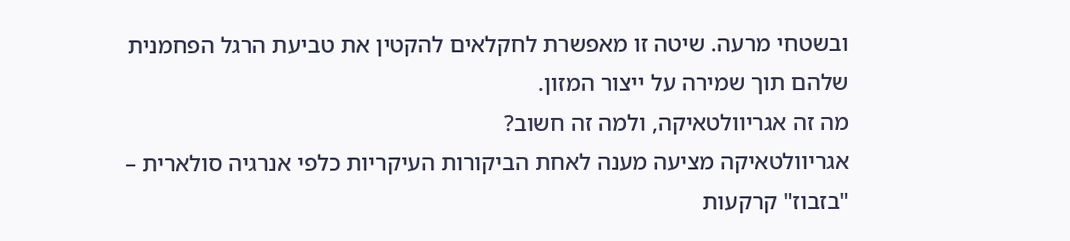ובשטחי מרעה. שיטה זו מאפשרת לחקלאים להקטין את טביעת הרגל הפחמנית שלהם תוך שמירה על ייצור המזון.
מה זה אגריוולטאיקה, ולמה זה חשוב?
אגריוולטאיקה מציעה מענה לאחת הביקורות העיקריות כלפי אנרגיה סולארית – "בזבוז" קרקעות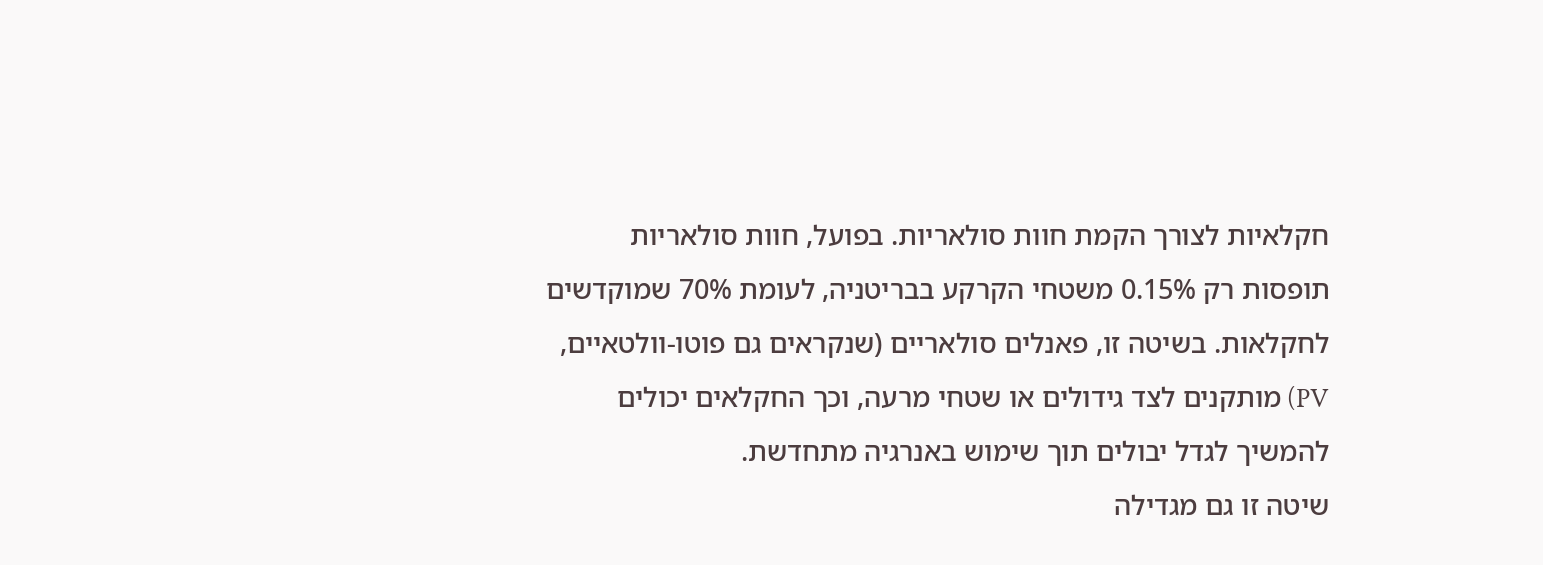חקלאיות לצורך הקמת חוות סולאריות. בפועל, חוות סולאריות תופסות רק 0.15% משטחי הקרקע בבריטניה, לעומת 70% שמוקדשים לחקלאות. בשיטה זו, פאנלים סולאריים (שנקראים גם פוטו-וולטאיים, PV) מותקנים לצד גידולים או שטחי מרעה, וכך החקלאים יכולים להמשיך לגדל יבולים תוך שימוש באנרגיה מתחדשת.
שיטה זו גם מגדילה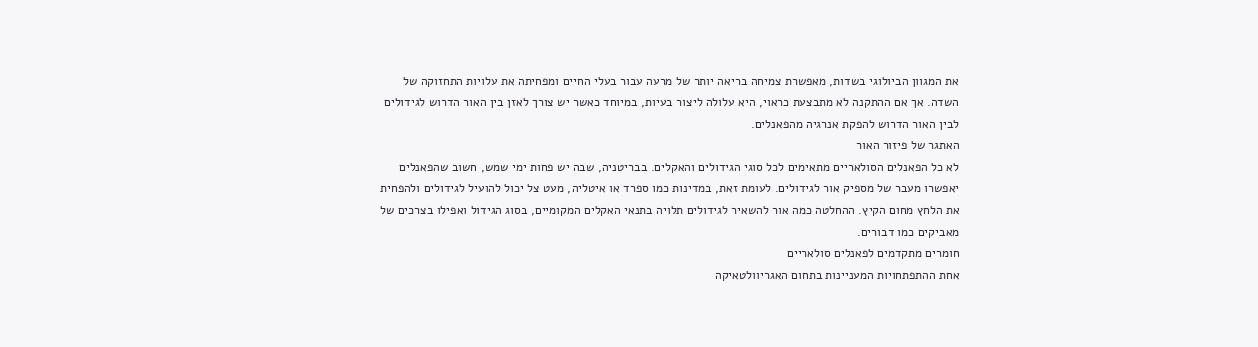את המגוון הביולוגי בשדות, מאפשרת צמיחה בריאה יותר של מרעה עבור בעלי החיים ומפחיתה את עלויות התחזוקה של השדה. אך אם ההתקנה לא מתבצעת כראוי, היא עלולה ליצור בעיות, במיוחד כאשר יש צורך לאזן בין האור הדרוש לגידולים לבין האור הדרוש להפקת אנרגיה מהפאנלים.
האתגר של פיזור האור
לא כל הפאנלים הסולאריים מתאימים לכל סוגי הגידולים והאקלים. בבריטניה, שבה יש פחות ימי שמש, חשוב שהפאנלים יאפשרו מעבר של מספיק אור לגידולים. לעומת זאת, במדינות כמו ספרד או איטליה, מעט צל יכול להועיל לגידולים ולהפחית את הלחץ מחום הקיץ. ההחלטה כמה אור להשאיר לגידולים תלויה בתנאי האקלים המקומיים, בסוג הגידול ואפילו בצרכים של מאביקים כמו דבורים.
חומרים מתקדמים לפאנלים סולאריים
אחת ההתפתחויות המעניינות בתחום האגריוולטאיקה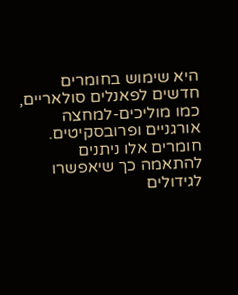היא שימוש בחומרים חדשים לפאנלים סולאריים, כמו מוליכים-למחצה אורגניים ופרובסקיטים. חומרים אלו ניתנים להתאמה כך שיאפשרו לגידולים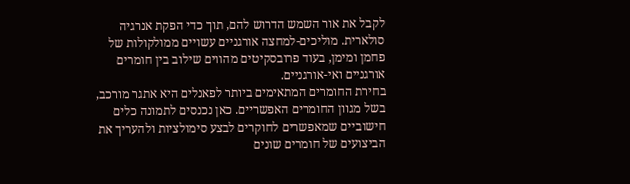לקבל את אור השמש הדרוש להם, תוך כדי הפקת אנרגיה סולארית. מוליכים-למחצה אורגניים עשויים ממולקולות של פחמן ומימן, בעוד פרובסקיטים מהווים שילוב בין חומרים אורגניים ואי-אורגניים.
בחירת החומרים המתאימים ביותר לפאנלים היא אתגר מורכב, בשל מגוון החומרים האפשריים. כאן נכנסים לתמונה כלים חישוביים שמאפשרים לחוקרים לבצע סימולציות ולהעריך את הביצועים של חומרים שונים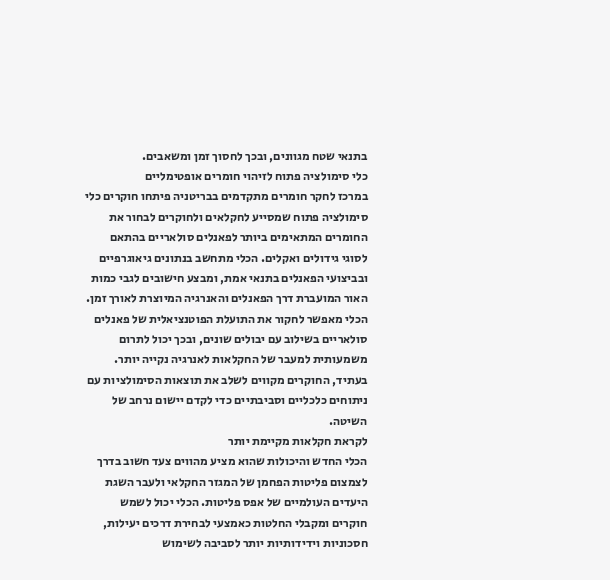בתנאי שטח מגוונים, ובכך לחסוך זמן ומשאבים.
כלי סימולציה פתוח לזיהוי חומרים אופטימליים
במרכז לחקר חומרים מתקדמים בבריטניה פיתחו חוקרים כלי סימולציה פתוח שמסייע לחקלאים ולחוקרים לבחור את החומרים המתאימים ביותר לפאנלים סולאריים בהתאם לסוגי גידולים ואקלים. הכלי מתחשב בנתונים גיאוגרפיים ובביצועי הפאנלים בתנאי אמת, ומבצע חישובים לגבי כמות האור המועברת דרך הפאנלים והאנרגיה המיוצרת לאורך זמן.
הכלי מאפשר לחקור את התועלת הפוטנציאלית של פאנלים סולאריים בשילוב עם יבולים שונים, ובכך יכול לתרום משמעותית למעבר של החקלאות לאנרגיה נקייה יותר. בעתיד, החוקרים מקווים לשלב את תוצאות הסימולציות עם ניתוחים כלכליים וסביבתיים כדי לקדם יישום נרחב של השיטה.
לקראת חקלאות מקיימת יותר
הכלי החדש והיכולות שהוא מציע מהווים צעד חשוב בדרך לצמצום פליטות הפחמן של המגזר החקלאי ולעבר השגת היעדים העולמיים של אפס פליטות. הכלי יכול לשמש חוקרים ומקבלי החלטות כאמצעי לבחירת דרכים יעילות, חסכוניות וידידותיות יותר לסביבה לשימוש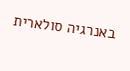באנרגיה סולארית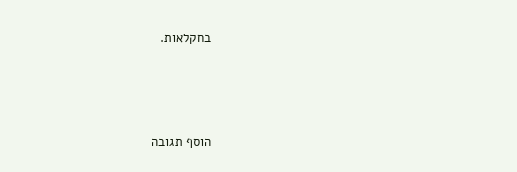בחקלאות.




הוסף תגובה